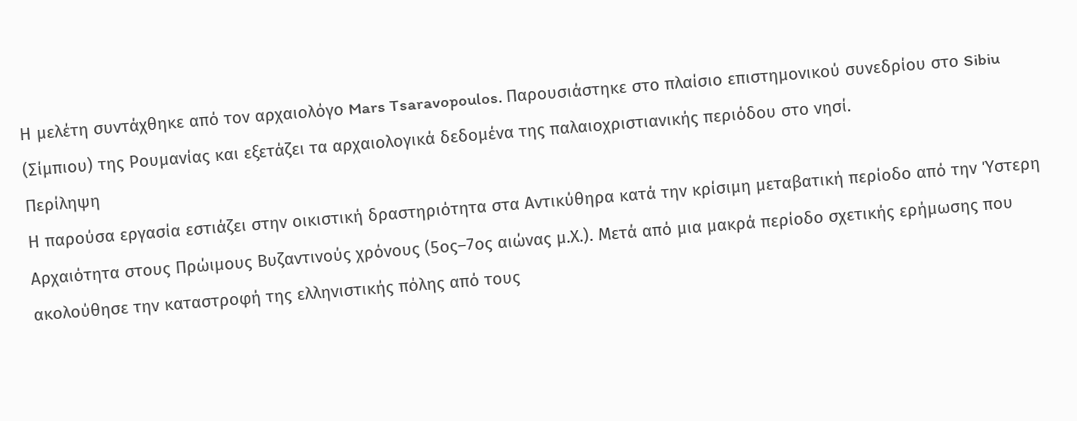Η μελέτη συντάχθηκε από τον αρχαιολόγο Mars Tsaravopoulos. Παρουσιάστηκε στο πλαίσιο επιστημονικού συνεδρίου στο Sibiu (Σίμπιου) της Ρουμανίας και εξετάζει τα αρχαιολογικά δεδομένα της παλαιοχριστιανικής περιόδου στο νησί.
Περίληψη
Η παρούσα εργασία εστιάζει στην οικιστική δραστηριότητα στα Αντικύθηρα κατά την κρίσιμη μεταβατική περίοδο από την Ύστερη Αρχαιότητα στους Πρώιμους Βυζαντινούς χρόνους (5ος–7ος αιώνας μ.Χ.). Μετά από μια μακρά περίοδο σχετικής ερήμωσης που ακολούθησε την καταστροφή της ελληνιστικής πόλης από τους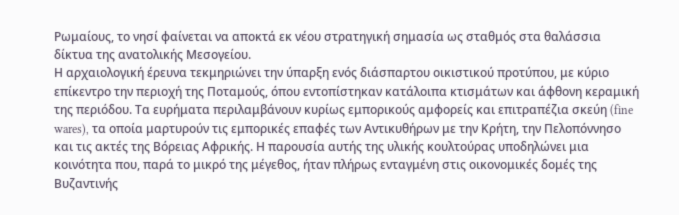Ρωμαίους, το νησί φαίνεται να αποκτά εκ νέου στρατηγική σημασία ως σταθμός στα θαλάσσια δίκτυα της ανατολικής Μεσογείου.
Η αρχαιολογική έρευνα τεκμηριώνει την ύπαρξη ενός διάσπαρτου οικιστικού προτύπου, με κύριο επίκεντρο την περιοχή της Ποταμούς, όπου εντοπίστηκαν κατάλοιπα κτισμάτων και άφθονη κεραμική της περιόδου. Τα ευρήματα περιλαμβάνουν κυρίως εμπορικούς αμφορείς και επιτραπέζια σκεύη (fine wares), τα οποία μαρτυρούν τις εμπορικές επαφές των Αντικυθήρων με την Κρήτη, την Πελοπόννησο και τις ακτές της Βόρειας Αφρικής. Η παρουσία αυτής της υλικής κουλτούρας υποδηλώνει μια κοινότητα που, παρά το μικρό της μέγεθος, ήταν πλήρως ενταγμένη στις οικονομικές δομές της Βυζαντινής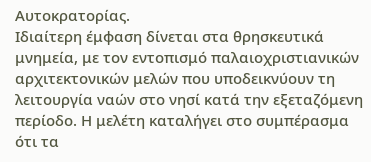Αυτοκρατορίας.
Ιδιαίτερη έμφαση δίνεται στα θρησκευτικά μνημεία, με τον εντοπισμό παλαιοχριστιανικών αρχιτεκτονικών μελών που υποδεικνύουν τη λειτουργία ναών στο νησί κατά την εξεταζόμενη περίοδο. Η μελέτη καταλήγει στο συμπέρασμα ότι τα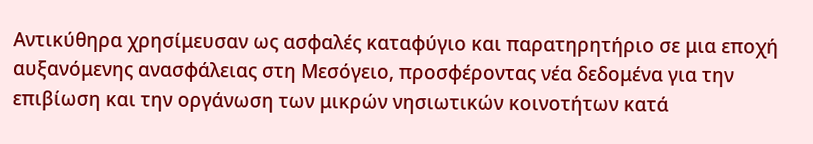Αντικύθηρα χρησίμευσαν ως ασφαλές καταφύγιο και παρατηρητήριο σε μια εποχή αυξανόμενης ανασφάλειας στη Μεσόγειο, προσφέροντας νέα δεδομένα για την επιβίωση και την οργάνωση των μικρών νησιωτικών κοινοτήτων κατά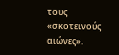τους «σκοτεινούς αιώνες».